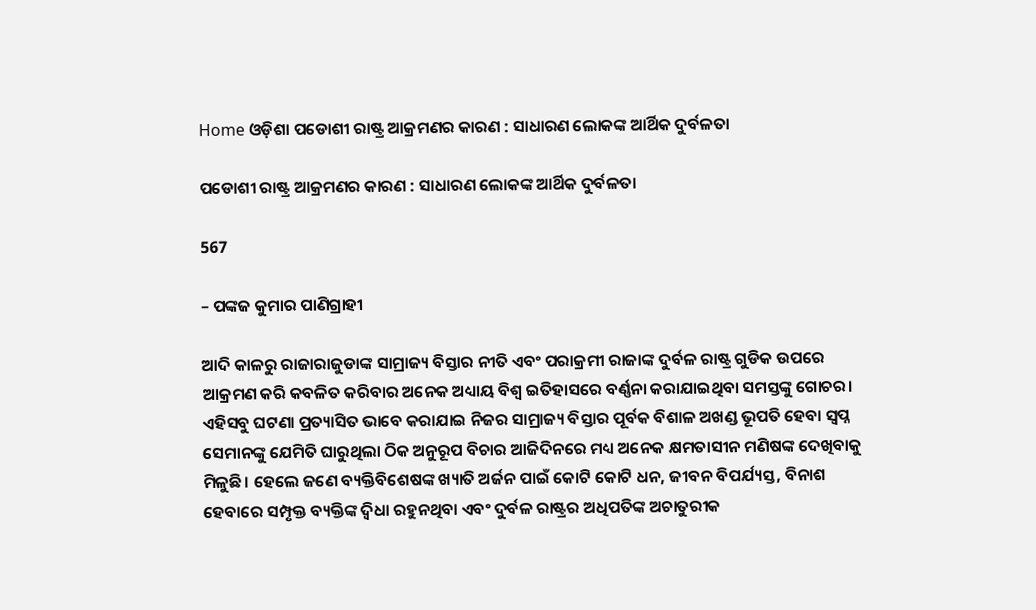Home ଓଡ଼ିଶା ପଡୋଶୀ ରାଷ୍ଟ୍ର ଆକ୍ରମଣର କାରଣ : ସାଧାରଣ ଲୋକଙ୍କ ଆର୍ଥିକ ଦୁର୍ବଳତା

ପଡୋଶୀ ରାଷ୍ଟ୍ର ଆକ୍ରମଣର କାରଣ : ସାଧାରଣ ଲୋକଙ୍କ ଆର୍ଥିକ ଦୁର୍ବଳତା

567

– ପଙ୍କଜ କୁମାର ପାଣିଗ୍ରାହୀ

ଆଦି କାଳରୁ ରାଜାରାଜୁଡାଙ୍କ ସାମ୍ରାଜ୍ୟ ବିସ୍ତାର ନୀତି ଏବଂ ପରାକ୍ରମୀ ରାଜାଙ୍କ ଦୁର୍ବଳ ରାଷ୍ଟ୍ର ଗୁଡିକ ଉପରେ ଆକ୍ରମଣ କରି କବଳିତ କରିବାର ଅନେକ ଅଧ୍ୟାୟ ବିଶ୍ୱ ଇତିହାସରେ ବର୍ଣ୍ଣନା କରାଯାଇଥିବା ସମସ୍ତଙ୍କୁ ଗୋଚର। ଏହିସବୁ ଘଟଣା ପ୍ରତ୍ୟାସିତ ଭାବେ କରାଯାଇ ନିଜର ସାମ୍ରାଜ୍ୟ ବିସ୍ତାର ପୂର୍ବକ ବିଶାଳ ଅଖଣ୍ଡ ଭୂପତି ହେବା ସ୍ୱପ୍ନ ସେମାନଙ୍କୁ ଯେମିତି ଘାରୁଥିଲା ଠିକ ଅନୁରୂପ ବିଚାର ଆଜିଦିନରେ ମଧ୍ୟ ଅନେକ କ୍ଷମତାସୀନ ମଣିଷଙ୍କ ଦେଖିବାକୁ ମିଳୁଛି। ହେଲେ ଜଣେ ବ୍ୟକ୍ତିବିଶେଷଙ୍କ ଖ୍ୟାତି ଅର୍ଜନ ପାଇଁ କୋଟି କୋଟି ଧନ, ଜୀବନ ବିପର୍ଯ୍ୟସ୍ତ, ବିନାଶ ହେବାରେ ସମ୍ପୃକ୍ତ ବ୍ୟକ୍ତିଙ୍କ ଦ୍ୱିଧା ରହୁନଥିବା ଏବଂ ଦୁର୍ବଳ ରାଷ୍ଟ୍ରର ଅଧିପତିଙ୍କ ଅଚାତୁରୀକ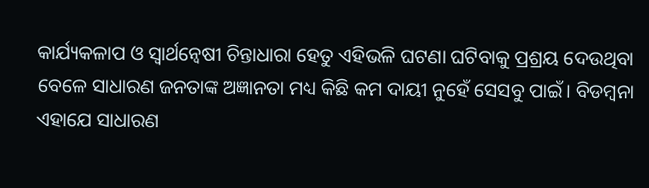କାର୍ଯ୍ୟକଳାପ ଓ ସ୍ୱାର୍ଥନ୍ୱେଷୀ ଚିନ୍ତାଧାରା ହେତୁ ଏହିଭଳି ଘଟଣା ଘଟିବାକୁ ପ୍ରଶ୍ରୟ ଦେଉଥିବା ବେଳେ ସାଧାରଣ ଜନତାଙ୍କ ଅଜ୍ଞାନତା ମଧ୍ୟ କିଛି କମ ଦାୟୀ ନୁହେଁ ସେସବୁ ପାଇଁ। ବିଡମ୍ବନା ଏହାଯେ ସାଧାରଣ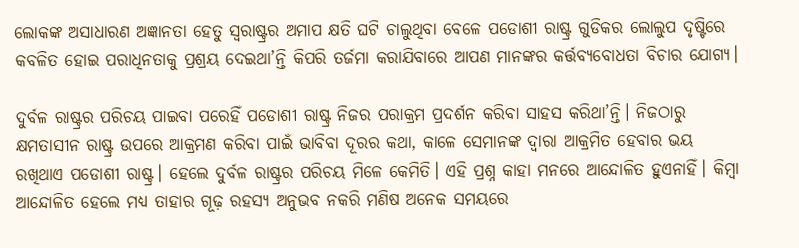ଲୋକଙ୍କ ଅସାଧାରଣ ଅଜ୍ଞାନତା ହେତୁ ସ୍ଵରାଷ୍ଟ୍ରର ଅମାପ କ୍ଷତି ଘଟି ଚାଲୁଥିବା ବେଳେ ପଡୋଶୀ ରାଷ୍ଟ୍ର ଗୁଡିକର ଲୋଲୁପ ଦୃଷ୍ଟିରେ କବଳିତ ହୋଇ ପରାଧିନତାକୁ ପ୍ରଶ୍ରୟ ଦେଇଥା’ନ୍ତି କିପରି ତର୍ଜମା କରାଯିବାରେ ଆପଣ ମାନଙ୍କର କର୍ତ୍ତବ୍ୟବୋଧତା ବିଚାର ଯୋଗ୍ୟ।

ଦୁର୍ବଳ ରାଷ୍ଟ୍ରର ପରିଚୟ ପାଇବା ପରେହିଁ ପଡୋଶୀ ରାଷ୍ଟ୍ର ନିଜର ପରାକ୍ରମ ପ୍ରଦର୍ଶନ କରିବା ସାହସ କରିଥା’ନ୍ତି। ନିଜଠାରୁ କ୍ଷମତାସୀନ ରାଷ୍ଟ୍ର ଉପରେ ଆକ୍ରମଣ କରିବା ପାଇଁ ଭାବିବା ଦୂରର କଥା, କାଳେ ସେମାନଙ୍କ ଦ୍ୱାରା ଆକ୍ରମିତ ହେବାର ଭୟ ରଖିଥାଏ ପଡୋଶୀ ରାଷ୍ଟ୍ର। ହେଲେ ଦୁର୍ବଳ ରାଷ୍ଟ୍ରର ପରିଚୟ ମିଳେ କେମିତି। ଏହି ପ୍ରଶ୍ନ କାହା ମନରେ ଆନ୍ଦୋଳିତ ହୁଏନାହିଁ। କିମ୍ବା ଆନ୍ଦୋଳିତ ହେଲେ ମଧ୍ୟ ତାହାର ଗୂଢ଼ ରହସ୍ୟ ଅନୁଭବ ନକରି ମଣିଷ ଅନେକ ସମୟରେ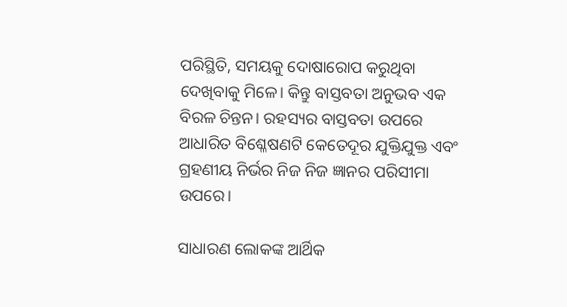ପରିସ୍ଥିତି, ସମୟକୁ ଦୋଷାରୋପ କରୁଥିବା ଦେଖିବାକୁ ମିଳେ। କିନ୍ତୁ ବାସ୍ତବତା ଅନୁଭବ ଏକ ବିରଳ ଚିନ୍ତନ। ରହସ୍ୟର ବାସ୍ତବତା ଉପରେ ଆଧାରିତ ବିଶ୍ଳେଷଣଟି କେତେଦୂର ଯୁକ୍ତିଯୁକ୍ତ ଏବଂ ଗ୍ରହଣୀୟ ନିର୍ଭର ନିଜ ନିଜ ଜ୍ଞାନର ପରିସୀମା ଉପରେ।

ସାଧାରଣ ଲୋକଙ୍କ ଆର୍ଥିକ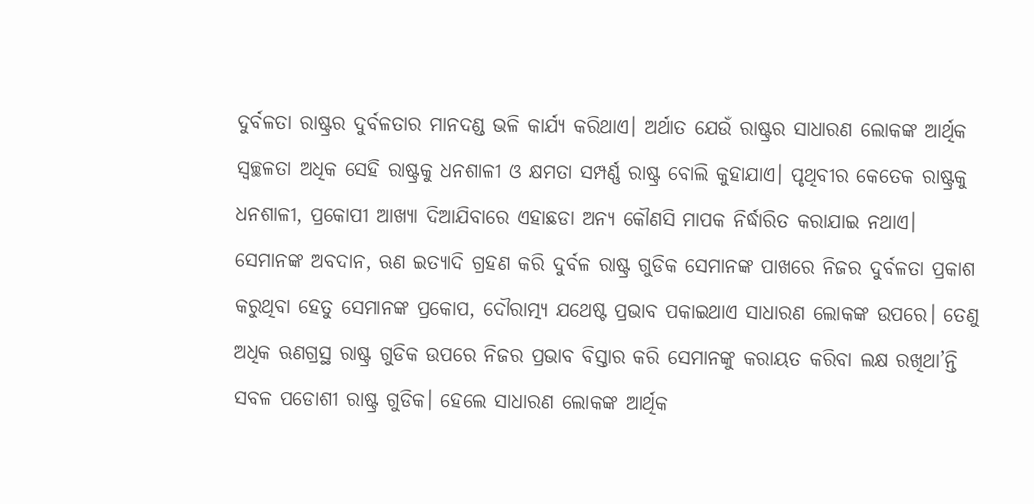ଦୁର୍ବଳତା ରାଷ୍ଟ୍ରର ଦୁର୍ବଳତାର ମାନଦଣ୍ଡ ଭଳି କାର୍ଯ୍ୟ କରିଥାଏ। ଅର୍ଥାତ ଯେଉଁ ରାଷ୍ଟ୍ରର ସାଧାରଣ ଲୋକଙ୍କ ଆର୍ଥିକ ସ୍ୱଚ୍ଛଳତା ଅଧିକ ସେହି ରାଷ୍ଟ୍ରକୁ ଧନଶାଳୀ ଓ କ୍ଷମତା ସମ୍ପର୍ଣ୍ଣ ରାଷ୍ଟ୍ର ବୋଲି କୁହାଯାଏ। ପୃଥିବୀର କେତେକ ରାଷ୍ଟ୍ରକୁ ଧନଶାଳୀ, ପ୍ରକୋପୀ ଆଖ୍ୟା ଦିଆଯିବାରେ ଏହାଛଡା ଅନ୍ୟ କୌଣସି ମାପକ ନିର୍ଦ୍ଧାରିତ କରାଯାଇ ନଥାଏ। ସେମାନଙ୍କ ଅବଦାନ, ଋଣ ଇତ୍ୟାଦି ଗ୍ରହଣ କରି ଦୁର୍ବଳ ରାଷ୍ଟ୍ର ଗୁଡିକ ସେମାନଙ୍କ ପାଖରେ ନିଜର ଦୁର୍ବଳତା ପ୍ରକାଶ କରୁଥିବା ହେତୁ ସେମାନଙ୍କ ପ୍ରକୋପ, ଦୌରାତ୍ମ୍ୟ ଯଥେଷ୍ଟ ପ୍ରଭାବ ପକାଇଥାଏ ସାଧାରଣ ଲୋକଙ୍କ ଉପରେ। ତେଣୁ ଅଧିକ ଋଣଗ୍ରସ୍ଥ ରାଷ୍ଟ୍ର ଗୁଡିକ ଉପରେ ନିଜର ପ୍ରଭାବ ବିସ୍ତାର କରି ସେମାନଙ୍କୁ କରାୟତ କରିବା ଲକ୍ଷ ରଖିଥା’ନ୍ତି ସବଳ ପଡୋଶୀ ରାଷ୍ଟ୍ର ଗୁଡିକ। ହେଲେ ସାଧାରଣ ଲୋକଙ୍କ ଆର୍ଥିକ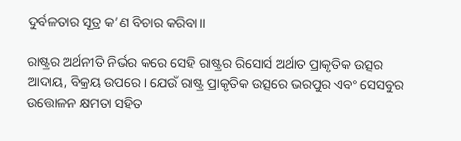ଦୁର୍ବଳତାର ସୂତ୍ର କ’ଣ ବିଚାର କରିବା।।

ରାଷ୍ଟ୍ରର ଅର୍ଥନୀତି ନିର୍ଭର କରେ ସେହି ରାଷ୍ଟ୍ରର ରିସୋର୍ସ ଅର୍ଥାତ ପ୍ରାକୃତିକ ଉତ୍ସର ଆଦାୟ, ବିକ୍ରୟ ଉପରେ। ଯେଉଁ ରାଷ୍ଟ୍ର ପ୍ରାକୃତିକ ଉତ୍ସରେ ଭରପୁର ଏବଂ ସେସବୁର ଉତ୍ତୋଳନ କ୍ଷମତା ସହିତ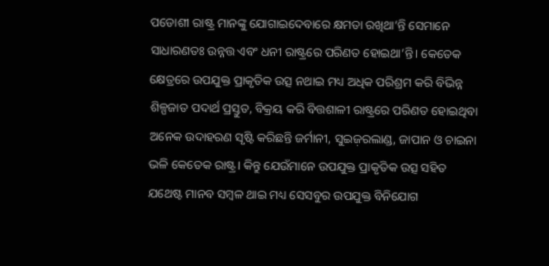ପଡୋଶୀ ରାଷ୍ଟ୍ର ମାନଙ୍କୁ ଯୋଗାଇଦେବାରେ କ୍ଷମତା ରଖିଥା’ନ୍ତି ସେମାନେ ସାଧାରଣତଃ ଉନ୍ନତ୍ତ ଏବଂ ଧନୀ ରାଷ୍ଟ୍ରରେ ପରିଣତ ହୋଇଥା’ନ୍ତି। କେତେକ କ୍ଷେତ୍ରରେ ଉପଯୁକ୍ତ ପ୍ରାକୃତିକ ଉତ୍ସ ନଥାଇ ମଧ୍ୟ ଅଧିକ ପରିଶ୍ରମ କରି ବିଭିନ୍ନ ଶିଳ୍ପଜାତ ପଦାର୍ଥ ପ୍ରସ୍ତୁତ, ବିକ୍ରୟ କରି ବିତ୍ତଶାଳୀ ରାଷ୍ଟ୍ରରେ ପରିଣତ ହୋଇଥିବା ଅନେକ ଉଦାହରଣ ସୃଷ୍ଟି କରିଛନ୍ତି ଜର୍ମାନୀ, ସୁଇଜ଼ରଲାଣ୍ଡ, ଜାପାନ ଓ ଚାଇନା ଭଳି କେତେକ ରାଷ୍ଟ୍ର। କିନ୍ତୁ ଯେଉଁମାନେ ଉପଯୁକ୍ତ ପ୍ରାକୃତିକ ଉତ୍ସ ସହିତ ଯଥେଷ୍ଟ ମାନବ ସମ୍ବଳ ଥାଇ ମଧ୍ୟ ସେସବୁର ଉପଯୁକ୍ତ ବିନିଯୋଗ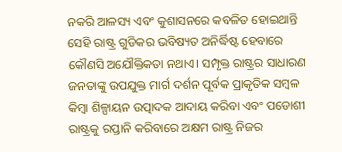ନକରି ଆଳସ୍ୟ ଏବଂ କୁଶାସନରେ କବଳିତ ହୋଇଥାନ୍ତି ସେହି ରାଷ୍ଟ୍ର ଗୁଡିକର ଭବିଷ୍ୟତ ଅନିର୍ଦ୍ଧିଷ୍ଟ ହେବାରେ କୌଣସି ଅଯୌକ୍ତିକତା ନଥାଏ। ସମ୍ପୃକ୍ତ ରାଷ୍ଟ୍ରର ସାଧାରଣ ଜନତାଙ୍କୁ ଉପଯୁକ୍ତ ମାର୍ଗ ଦର୍ଶନ ପୂର୍ବକ ପ୍ରାକୃତିକ ସମ୍ବଳ କିମ୍ବା ଶିଳ୍ପାୟନ ଉତ୍ପାଦକ ଆଦାୟ କରିବା ଏବଂ ପଡୋଶୀ ରାଷ୍ଟ୍ରକୁ ରପ୍ତାନି କରିବାରେ ଅକ୍ଷମ ରାଷ୍ଟ୍ର ନିଜର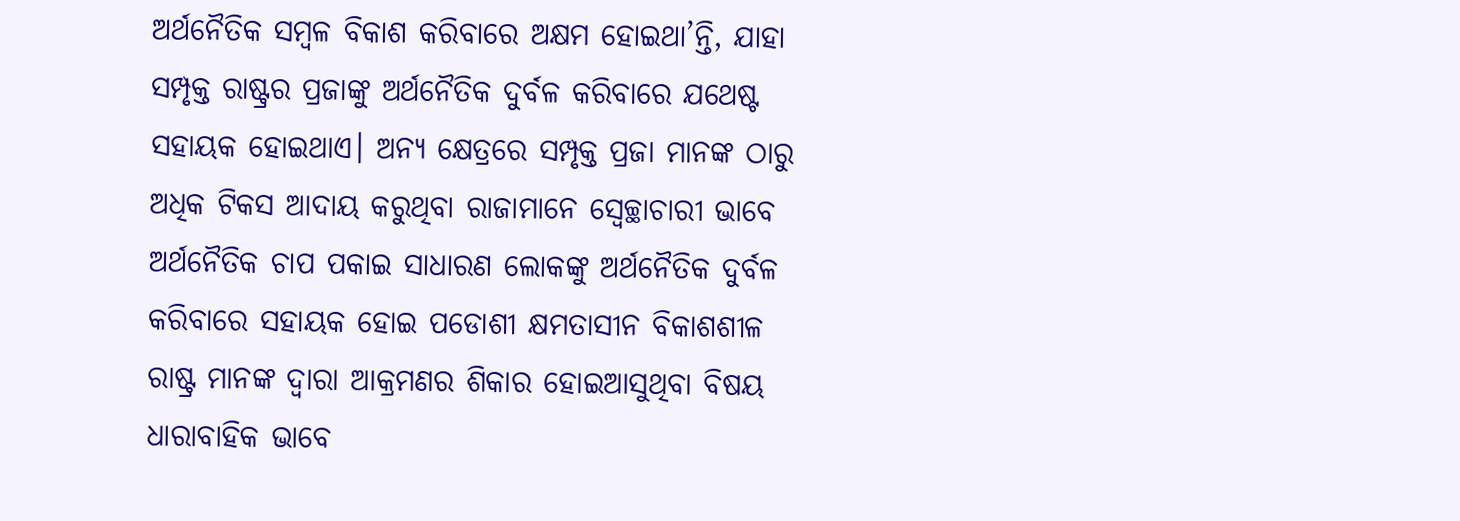ଅର୍ଥନୈତିକ ସମ୍ବଳ ବିକାଶ କରିବାରେ ଅକ୍ଷମ ହୋଇଥା’ନ୍ତି, ଯାହା ସମ୍ପୃକ୍ତ ରାଷ୍ଟ୍ରର ପ୍ରଜାଙ୍କୁ ଅର୍ଥନୈତିକ ଦୁର୍ବଳ କରିବାରେ ଯଥେଷ୍ଟ ସହାୟକ ହୋଇଥାଏ। ଅନ୍ୟ କ୍ଷେତ୍ରରେ ସମ୍ପୃକ୍ତ ପ୍ରଜା ମାନଙ୍କ ଠାରୁ ଅଧିକ ଟିକସ ଆଦାୟ କରୁଥିବା ରାଜାମାନେ ସ୍ୱେଚ୍ଛାଚାରୀ ଭାବେ ଅର୍ଥନୈତିକ ଚାପ ପକାଇ ସାଧାରଣ ଲୋକଙ୍କୁ ଅର୍ଥନୈତିକ ଦୁର୍ବଳ କରିବାରେ ସହାୟକ ହୋଇ ପଡୋଶୀ କ୍ଷମତାସୀନ ବିକାଶଶୀଳ ରାଷ୍ଟ୍ର ମାନଙ୍କ ଦ୍ୱାରା ଆକ୍ରମଣର ଶିକାର ହୋଇଆସୁଥିବା ବିଷୟ ଧାରାବାହିକ ଭାବେ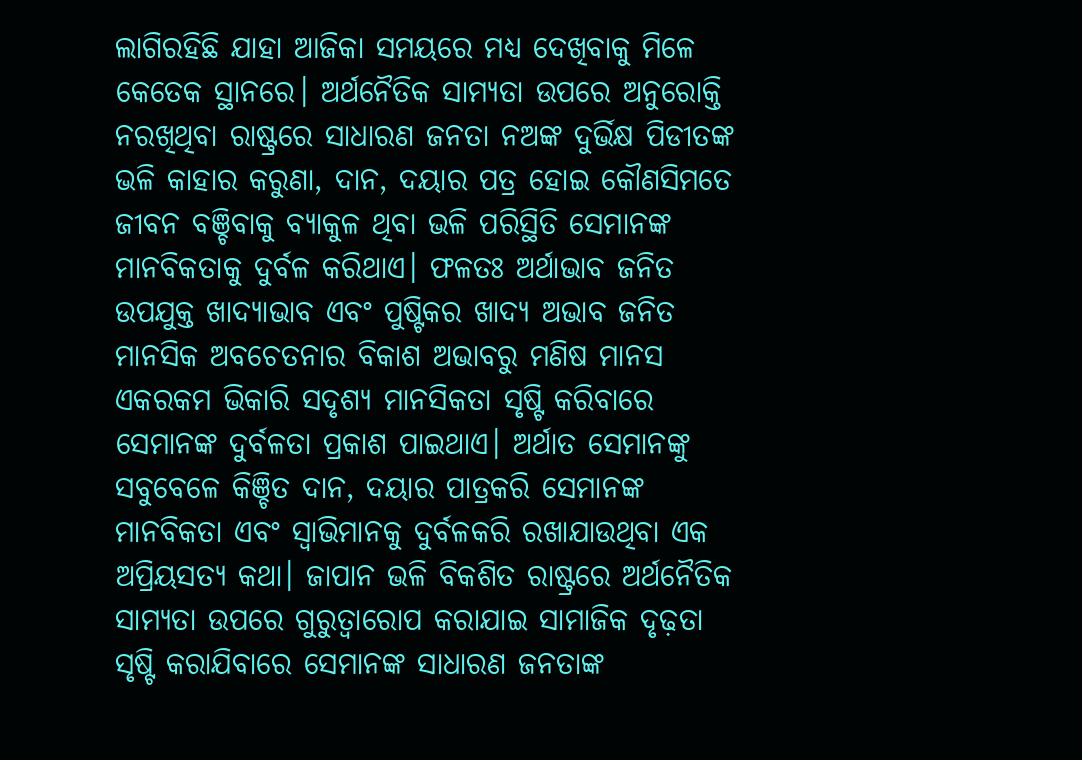ଲାଗିରହିଛି ଯାହା ଆଜିକା ସମୟରେ ମଧ୍ୟ ଦେଖିବାକୁ ମିଳେ କେତେକ ସ୍ଥାନରେ। ଅର୍ଥନୈତିକ ସାମ୍ୟତା ଉପରେ ଅନୁରୋକ୍ତି ନରଖିଥିବା ରାଷ୍ଟ୍ରରେ ସାଧାରଣ ଜନତା ନଅଙ୍କ ଦୁର୍ଭିକ୍ଷ ପିଡୀତଙ୍କ ଭଳି କାହାର କରୁଣା, ଦାନ, ଦୟାର ପତ୍ର ହୋଇ କୌଣସିମତେ ଜୀବନ ବଞ୍ଚିବାକୁ ବ୍ୟାକୁଳ ଥିବା ଭଳି ପରିସ୍ଥିତି ସେମାନଙ୍କ ମାନବିକତାକୁ ଦୁର୍ବଳ କରିଥାଏ। ଫଳତଃ ଅର୍ଥାଭାବ ଜନିତ ଉପଯୁକ୍ତ ଖାଦ୍ୟାଭାବ ଏବଂ ପୁଷ୍ଟିକର ଖାଦ୍ୟ ଅଭାବ ଜନିତ ମାନସିକ ଅବଚେତନାର ବିକାଶ ଅଭାବରୁ ମଣିଷ ମାନସ ଏକରକମ ଭିକାରି ସଦୃଶ୍ୟ ମାନସିକତା ସୃଷ୍ଟି କରିବାରେ ସେମାନଙ୍କ ଦୁର୍ବଳତା ପ୍ରକାଶ ପାଇଥାଏ। ଅର୍ଥାତ ସେମାନଙ୍କୁ ସବୁବେଳେ କିଞ୍ଚିତ ଦାନ, ଦୟାର ପାତ୍ରକରି ସେମାନଙ୍କ ମାନବିକତା ଏବଂ ସ୍ୱାଭିମାନକୁ ଦୁର୍ବଳକରି ରଖାଯାଉଥିବା ଏକ ଅପ୍ରିୟସତ୍ୟ କଥା। ଜାପାନ ଭଳି ବିକଶିତ ରାଷ୍ଟ୍ରରେ ଅର୍ଥନୈତିକ ସାମ୍ୟତା ଉପରେ ଗୁରୁତ୍ୱାରୋପ କରାଯାଇ ସାମାଜିକ ଦୃଢ଼ତା ସୃଷ୍ଟି କରାଯିବାରେ ସେମାନଙ୍କ ସାଧାରଣ ଜନତାଙ୍କ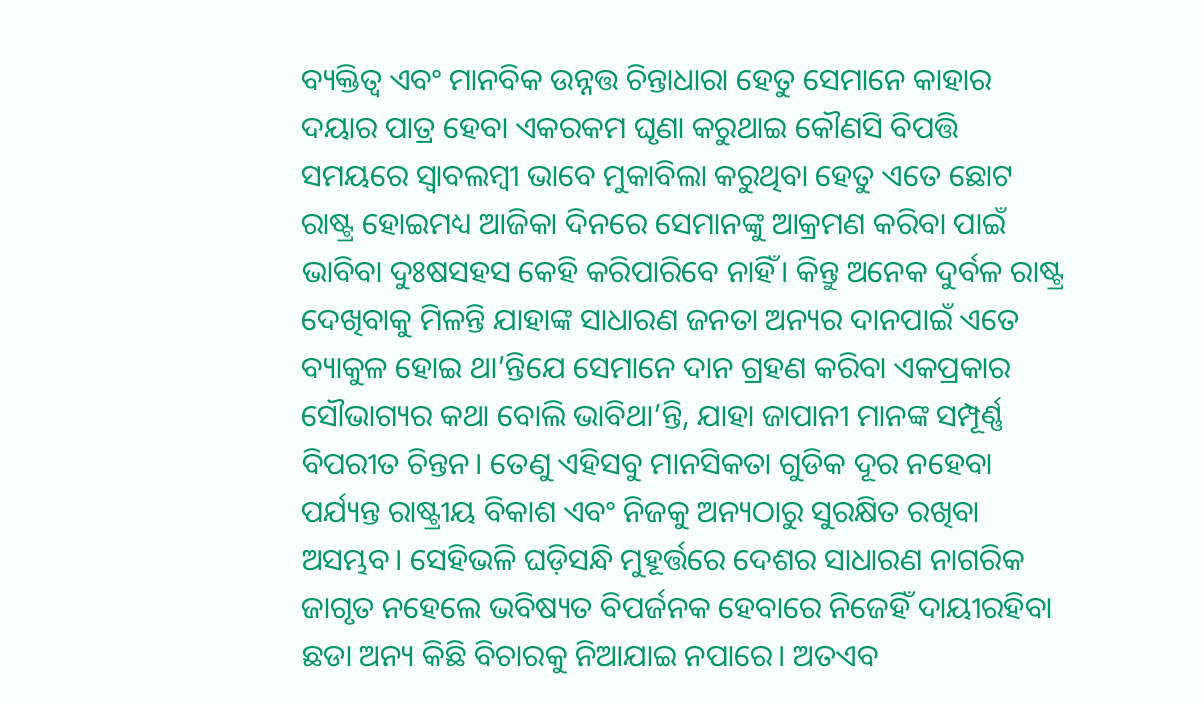ବ୍ୟକ୍ତିତ୍ୱ ଏବଂ ମାନବିକ ଉନ୍ନତ୍ତ ଚିନ୍ତାଧାରା ହେତୁ ସେମାନେ କାହାର ଦୟାର ପାତ୍ର ହେବା ଏକରକମ ଘୃଣା କରୁଥାଇ କୌଣସି ବିପତ୍ତି ସମୟରେ ସ୍ୱାବଲମ୍ବୀ ଭାବେ ମୁକାବିଲା କରୁଥିବା ହେତୁ ଏତେ ଛୋଟ ରାଷ୍ଟ୍ର ହୋଇମଧ୍ୟ ଆଜିକା ଦିନରେ ସେମାନଙ୍କୁ ଆକ୍ରମଣ କରିବା ପାଇଁ ଭାବିବା ଦୁଃଷସହସ କେହି କରିପାରିବେ ନାହିଁ। କିନ୍ତୁ ଅନେକ ଦୁର୍ବଳ ରାଷ୍ଟ୍ର ଦେଖିବାକୁ ମିଳନ୍ତି ଯାହାଙ୍କ ସାଧାରଣ ଜନତା ଅନ୍ୟର ଦାନପାଇଁ ଏତେ ବ୍ୟାକୁଳ ହୋଇ ଥା’ନ୍ତିଯେ ସେମାନେ ଦାନ ଗ୍ରହଣ କରିବା ଏକପ୍ରକାର ସୌଭାଗ୍ୟର କଥା ବୋଲି ଭାବିଥା’ନ୍ତି, ଯାହା ଜାପାନୀ ମାନଙ୍କ ସମ୍ପୂର୍ଣ୍ଣ ବିପରୀତ ଚିନ୍ତନ। ତେଣୁ ଏହିସବୁ ମାନସିକତା ଗୁଡିକ ଦୂର ନହେବା ପର୍ଯ୍ୟନ୍ତ ରାଷ୍ଟ୍ରୀୟ ବିକାଶ ଏବଂ ନିଜକୁ ଅନ୍ୟଠାରୁ ସୁରକ୍ଷିତ ରଖିବା ଅସମ୍ଭବ। ସେହିଭଳି ଘଡ଼ିସନ୍ଧି ମୁହୂର୍ତ୍ତରେ ଦେଶର ସାଧାରଣ ନାଗରିକ ଜାଗୃତ ନହେଲେ ଭବିଷ୍ୟତ ବିପର୍ଜନକ ହେବାରେ ନିଜେହିଁ ଦାୟୀରହିବା ଛଡା ଅନ୍ୟ କିଛି ବିଚାରକୁ ନିଆଯାଇ ନପାରେ। ଅତଏବ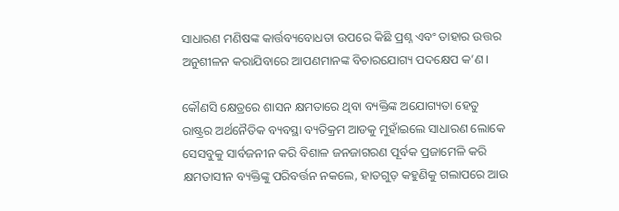ସାଧାରଣ ମଣିଷଙ୍କ କାର୍ତ୍ତବ୍ୟବୋଧତା ଉପରେ କିଛି ପ୍ରଶ୍ନ ଏବଂ ତାହାର ଉତ୍ତର ଅନୁଶୀଳନ କରାଯିବାରେ ଆପଣମାନଙ୍କ ବିଚାରଯୋଗ୍ୟ ପଦକ୍ଷେପ କ’ଣ।

କୌଣସି କ୍ଷେତ୍ରରେ ଶାସନ କ୍ଷମତାରେ ଥିବା ବ୍ୟକ୍ତିଙ୍କ ଅଯୋଗ୍ୟତା ହେତୁ ରାଷ୍ଟ୍ରର ଅର୍ଥନୈତିକ ବ୍ୟବସ୍ଥା ବ୍ୟତିକ୍ରମ ଆଡକୁ ମୁହାଁଇଲେ ସାଧାରଣ ଲୋକେ ସେସବୁକୁ ସାର୍ବଜନୀନ କରି ବିଶାଳ ଜନଜାଗରଣ ପୂର୍ବକ ପ୍ରଜାମେଳି କରି କ୍ଷମତାସୀନ ବ୍ୟକ୍ତିଙ୍କୁ ପରିବର୍ତ୍ତନ ନକଲେ, ହାତଗୁଡ଼ କହୁଣିକୁ ଗଲାପରେ ଆଉ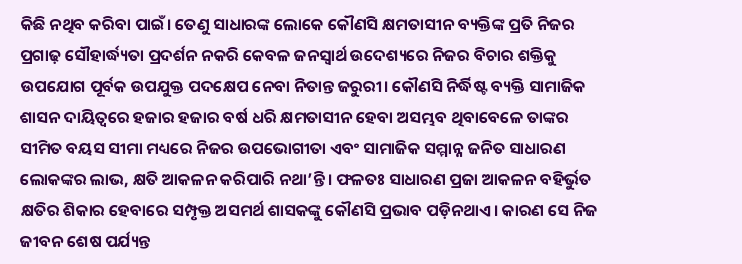କିଛି ନଥିବ କରିବା ପାଇଁ। ତେଣୁ ସାଧାରଙ୍କ ଲୋକେ କୌଣସି କ୍ଷମତାସୀନ ବ୍ୟକ୍ତିଙ୍କ ପ୍ରତି ନିଜର ପ୍ରଗାଢ଼ ସୌହାର୍ଦ୍ଧ୍ୟତା ପ୍ରଦର୍ଶନ ନକରି କେବଳ ଜନସ୍ୱାର୍ଥ ଉଦେଶ୍ୟରେ ନିଜର ବିଚାର ଶକ୍ତିକୁ ଉପଯୋଗ ପୂର୍ବକ ଉପଯୁକ୍ତ ପଦକ୍ଷେପ ନେବା ନିତାନ୍ତ ଜରୁରୀ। କୌଣସି ନିର୍ଦ୍ଧିଷ୍ଟ ବ୍ୟକ୍ତି ସାମାଜିକ ଶାସନ ଦାୟିତ୍ୱରେ ହଜାର ହଜାର ବର୍ଷ ଧରି କ୍ଷମତାସୀନ ହେବା ଅସମ୍ଭବ ଥିବାବେଳେ ତାଙ୍କର ସୀମିତ ବୟସ ସୀମା ମଧ୍ୟରେ ନିଜର ଉପଭୋଗୀତା ଏବଂ ସାମାଜିକ ସମ୍ମାନ୍ନ ଜନିତ ସାଧାରଣ ଲୋକଙ୍କର ଲାଭ, କ୍ଷତି ଆକଳନ କରିପାରି ନଥା’ନ୍ତି। ଫଳତଃ ସାଧାରଣ ପ୍ରଜା ଆକଳନ ବହିର୍ଭୁତ କ୍ଷତିର ଶିକାର ହେବାରେ ସମ୍ପୃକ୍ତ ଅସମର୍ଥ ଶାସକଙ୍କୁ କୌଣସି ପ୍ରଭାବ ପଡ଼ିନଥାଏ। କାରଣ ସେ ନିଜ ଜୀବନ ଶେଷ ପର୍ଯ୍ୟନ୍ତ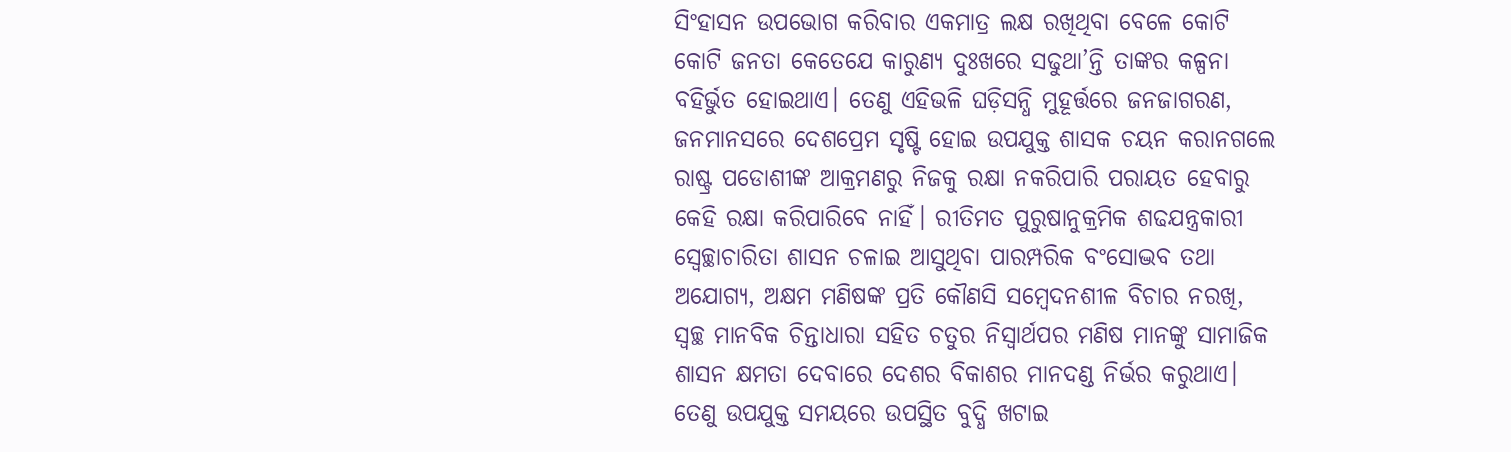ସିଂହାସନ ଉପଭୋଗ କରିବାର ଏକମାତ୍ର ଲକ୍ଷ ରଖିଥିବା ବେଳେ କୋଟି କୋଟି ଜନତା କେତେଯେ କାରୁଣ୍ୟ ଦୁଃଖରେ ସଢୁଥା’ନ୍ତି ତାଙ୍କର କଳ୍ପନା ବହିର୍ଭୁତ ହୋଇଥାଏ। ତେଣୁ ଏହିଭଳି ଘଡ଼ିସନ୍ଧି ମୁହୂର୍ତ୍ତରେ ଜନଜାଗରଣ, ଜନମାନସରେ ଦେଶପ୍ରେମ ସୃଷ୍ଟି ହୋଇ ଉପଯୁକ୍ତ ଶାସକ ଚୟନ କରାନଗଲେ ରାଷ୍ଟ୍ର ପଡୋଶୀଙ୍କ ଆକ୍ରମଣରୁ ନିଜକୁ ରକ୍ଷା ନକରିପାରି ପରାୟତ ହେବାରୁ କେହି ରକ୍ଷା କରିପାରିବେ ନାହିଁ। ରୀତିମତ ପୁରୁଷାନୁକ୍ରମିକ ଶଢଯନ୍ତ୍ରକାରୀ ସ୍ୱେଚ୍ଛାଚାରିତା ଶାସନ ଚଳାଇ ଆସୁଥିବା ପାରମ୍ପରିକ ବଂସୋଦ୍ଭବ ତଥା ଅଯୋଗ୍ୟ, ଅକ୍ଷମ ମଣିଷଙ୍କ ପ୍ରତି କୌଣସି ସମ୍ବେଦନଶୀଳ ବିଚାର ନରଖି, ସ୍ୱଚ୍ଛ ମାନବିକ ଚିନ୍ତାଧାରା ସହିତ ଚତୁର ନିସ୍ଵାର୍ଥପର ମଣିଷ ମାନଙ୍କୁ ସାମାଜିକ ଶାସନ କ୍ଷମତା ଦେବାରେ ଦେଶର ବିକାଶର ମାନଦଣ୍ଡ ନିର୍ଭର କରୁଥାଏ। ତେଣୁ ଉପଯୁକ୍ତ ସମୟରେ ଉପସ୍ଥିତ ବୁଦ୍ଧି ଖଟାଇ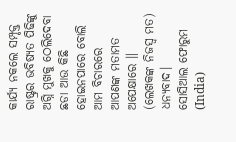କାର୍ଯ୍ୟ ନକଲେ ସମ୍ପୃକ୍ତ ରାଷ୍ଟ୍ରର ଭବିଷ୍ୟତ ପିଢିଙ୍କୁ ଅଗ୍ନି ମୁଖକୁ ଠେଲିଦେବା ଛଡା ଆଉ କିଛି ହୋଇନପାରେ ବୋଲି ଆମ ବିଚାରରେ ଆପଣଙ୍କ ମତାମତ ଅପେକ୍ଷାରେ ॥
(ଲେଖକଙ୍କ ନିଜସ୍ୱ ମତ)
ଧନ୍ୟବାଦ।
ସୋସିଆଲ ଫୋରୁମ (India)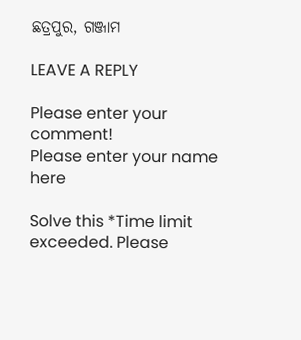ଛତ୍ରପୁର, ଗଞ୍ଜାମ

LEAVE A REPLY

Please enter your comment!
Please enter your name here

Solve this *Time limit exceeded. Please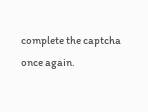complete the captcha once again.